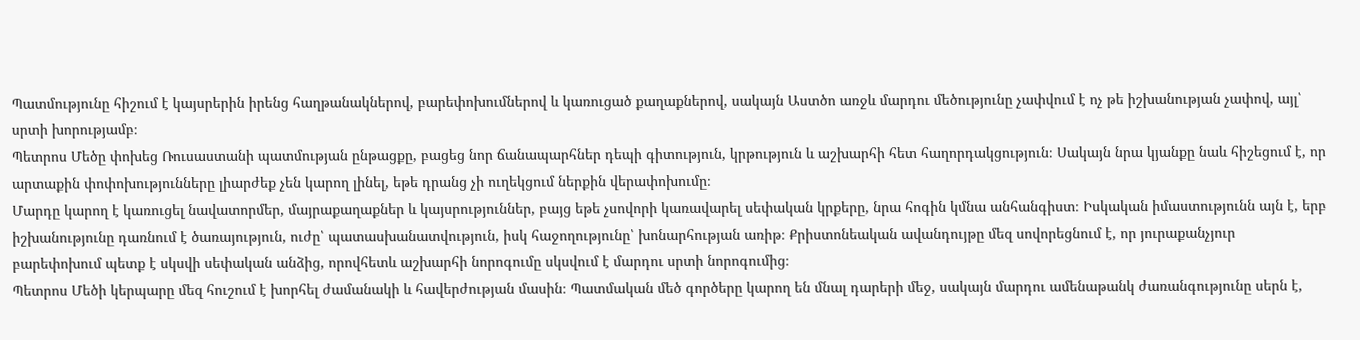Պատմությունը հիշում է կայսրերին իրենց հաղթանակներով, բարեփոխումներով և կառուցած քաղաքներով, սակայն Աստծո առջև մարդու մեծությունը չափվում է ոչ թե իշխանության չափով, այլ՝ սրտի խորությամբ։
Պետրոս Մեծը փոխեց Ռուսաստանի պատմության ընթացքը, բացեց նոր ճանապարհներ դեպի գիտություն, կրթություն և աշխարհի հետ հաղորդակցություն։ Սակայն նրա կյանքը նաև հիշեցում է, որ արտաքին փոփոխությունները լիարժեք չեն կարող լինել, եթե դրանց չի ուղեկցում ներքին վերափոխումը։
Մարդը կարող է կառուցել նավատորմեր, մայրաքաղաքներ և կայսրություններ, բայց եթե չսովորի կառավարել սեփական կրքերը, նրա հոգին կմնա անհանգիստ։ Իսկական իմաստությունն այն է, երբ իշխանությունը դառնում է ծառայություն, ուժը՝ պատասխանատվություն, իսկ հաջողությունը՝ խոնարհության առիթ։ Քրիստոնեական ավանդույթը մեզ սովորեցնում է, որ յուրաքանչյուր բարեփոխում պետք է սկսվի սեփական անձից, որովհետև աշխարհի նորոգումը սկսվում է մարդու սրտի նորոգումից։
Պետրոս Մեծի կերպարը մեզ հուշում է խորհել ժամանակի և հավերժության մասին։ Պատմական մեծ գործերը կարող են մնալ դարերի մեջ, սակայն մարդու ամենաթանկ ժառանգությունը սերն է,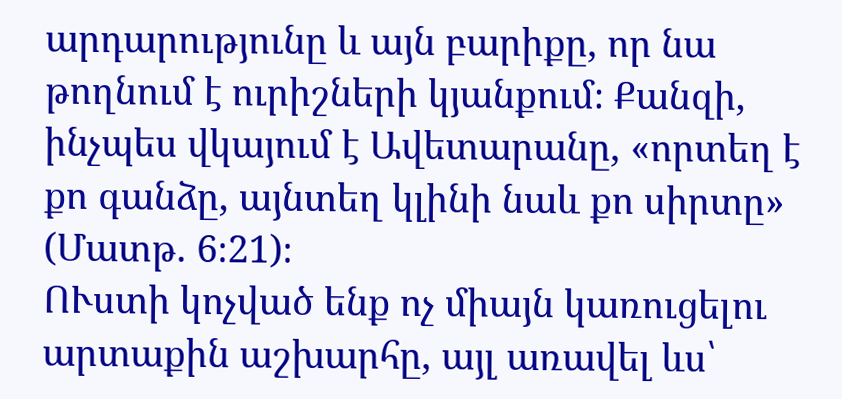արդարությունը և այն բարիքը, որ նա թողնում է ուրիշների կյանքում։ Քանզի, ինչպես վկայում է Ավետարանը, «որտեղ է քո գանձը, այնտեղ կլինի նաև քո սիրտը» (Մատթ. 6։21)։
ՈՒստի կոչված ենք ոչ միայն կառուցելու արտաքին աշխարհը, այլ առավել ևս՝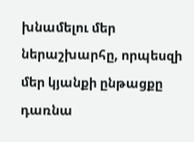խնամելու մեր ներաշխարհը, որպեսզի մեր կյանքի ընթացքը դառնա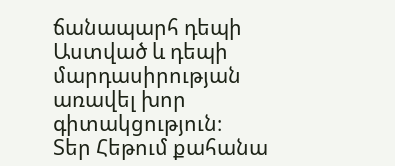ճանապարհ դեպի Աստված և դեպի մարդասիրության առավել խոր գիտակցություն։
Տեր Հեթում քահանա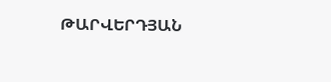ԹԱՐՎԵՐԴՅԱՆ